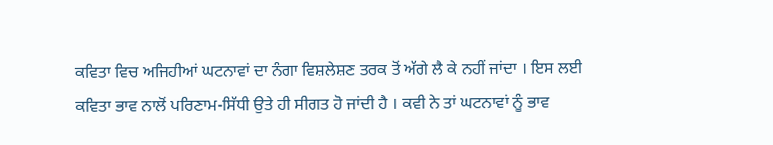ਕਵਿਤਾ ਵਿਚ ਅਜਿਹੀਆਂ ਘਟਨਾਵਾਂ ਦਾ ਨੰਗਾ ਵਿਸ਼ਲੇਸ਼ਣ ਤਰਕ ਤੋਂ ਅੱਗੇ ਲੈ ਕੇ ਨਹੀਂ ਜਾਂਦਾ । ਇਸ ਲਈ ਕਵਿਤਾ ਭਾਵ ਨਾਲੋਂ ਪਰਿਣਾਮ-ਸਿੱਧੀ ਉਤੇ ਹੀ ਸੀਗਤ ਹੋ ਜਾਂਦੀ ਹੈ । ਕਵੀ ਨੇ ਤਾਂ ਘਟਨਾਵਾਂ ਨੂੰ ਭਾਵ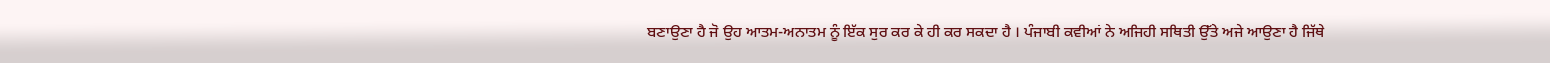ਬਣਾਉਣਾ ਹੈ ਜੋ ਉਹ ਆਤਮ-ਅਨਾਤਮ ਨੂੰ ਇੱਕ ਸੁਰ ਕਰ ਕੇ ਹੀ ਕਰ ਸਕਦਾ ਹੈ । ਪੰਜਾਬੀ ਕਵੀਆਂ ਨੇ ਅਜਿਹੀ ਸਥਿਤੀ ਉੱਤੇ ਅਜੇ ਆਉਣਾ ਹੈ ਜਿੱਥੇ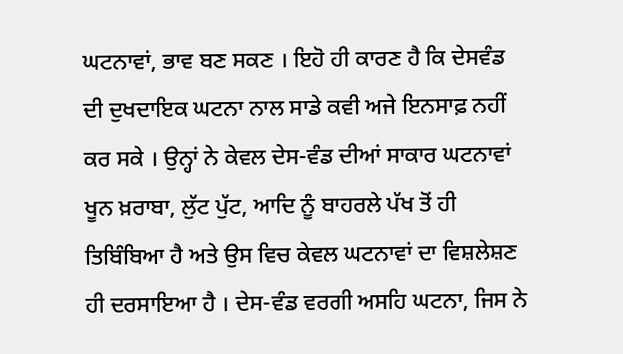ਘਟਨਾਵਾਂ, ਭਾਵ ਬਣ ਸਕਣ । ਇਹੋ ਹੀ ਕਾਰਣ ਹੈ ਕਿ ਦੇਸਵੰਡ ਦੀ ਦੁਖਦਾਇਕ ਘਟਨਾ ਨਾਲ ਸਾਡੇ ਕਵੀ ਅਜੇ ਇਨਸਾਫ਼ ਨਹੀਂ ਕਰ ਸਕੇ । ਉਨ੍ਹਾਂ ਨੇ ਕੇਵਲ ਦੇਸ-ਵੰਡ ਦੀਆਂ ਸਾਕਾਰ ਘਟਨਾਵਾਂ ਖੂਨ ਖ਼ਰਾਬਾ, ਲੁੱਟ ਪੁੱਟ, ਆਦਿ ਨੂੰ ਬਾਹਰਲੇ ਪੱਖ ਤੋਂ ਹੀ ਤਿਬਿੰਬਿਆ ਹੈ ਅਤੇ ਉਸ ਵਿਚ ਕੇਵਲ ਘਟਨਾਵਾਂ ਦਾ ਵਿਸ਼ਲੇਸ਼ਣ ਹੀ ਦਰਸਾਇਆ ਹੈ । ਦੇਸ-ਵੰਡ ਵਰਗੀ ਅਸਹਿ ਘਟਨਾ, ਜਿਸ ਨੇ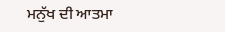ਮਨੁੱਖ ਦੀ ਆਤਮਾ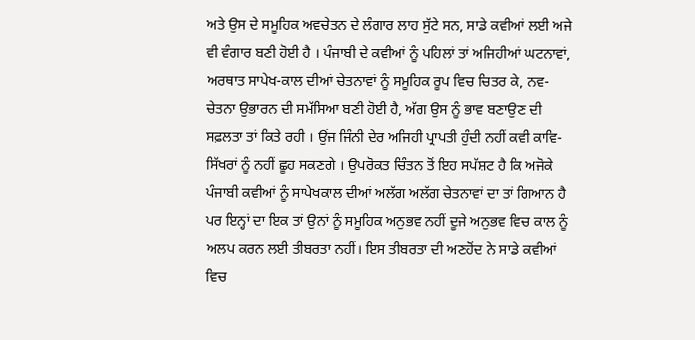ਅਤੇ ਉਸ ਦੇ ਸਮੂਹਿਕ ਅਵਚੇਤਨ ਦੇ ਲੰਗਾਰ ਲਾਹ ਸੁੱਟੇ ਸਨ, ਸਾਡੇ ਕਵੀਆਂ ਲਈ ਅਜੇ ਵੀ ਵੰਗਾਰ ਬਣੀ ਹੋਈ ਹੈ । ਪੰਜਾਬੀ ਦੇ ਕਵੀਆਂ ਨੂੰ ਪਹਿਲਾਂ ਤਾਂ ਅਜਿਹੀਆਂ ਘਟਨਾਵਾਂ, ਅਰਥਾਤ ਸਾਪੇਖ-ਕਾਲ ਦੀਆਂ ਚੇਤਨਾਵਾਂ ਨੂੰ ਸਮੂਹਿਕ ਰੂਪ ਵਿਚ ਚਿਤਰ ਕੇ, ਨਵ-ਚੇਤਨਾ ਉਭਾਰਨ ਦੀ ਸਮੱਸਿਆ ਬਣੀ ਹੋਈ ਹੈ, ਅੱਗ ਉਸ ਨੂੰ ਭਾਵ ਬਣਾਉਣ ਦੀ ਸਫ਼ਲਤਾ ਤਾਂ ਕਿਤੇ ਰਹੀ । ਉਂਜ ਜਿੰਨੀ ਦੇਰ ਅਜਿਹੀ ਪ੍ਰਾਪਤੀ ਹੁੰਦੀ ਨਹੀਂ ਕਵੀ ਕਾਵਿ-ਸਿੱਖਰਾਂ ਨੂੰ ਨਹੀਂ ਛੂਹ ਸਕਣਗੇ । ਉਪਰੋਕਤ ਚਿੰਤਨ ਤੋਂ ਇਹ ਸਪੱਸ਼ਟ ਹੈ ਕਿ ਅਜੋਕੇ ਪੰਜਾਬੀ ਕਵੀਆਂ ਨੂੰ ਸਾਪੇਖਕਾਲ ਦੀਆਂ ਅਲੱਗ ਅਲੱਗ ਚੇਤਨਾਵਾਂ ਦਾ ਤਾਂ ਗਿਆਨ ਹੈ ਪਰ ਇਨ੍ਹਾਂ ਦਾ ਇਕ ਤਾਂ ਉਨਾਂ ਨੂੰ ਸਮੂਹਿਕ ਅਨੁਭਵ ਨਹੀਂ ਦੂਜੇ ਅਨੁਭਵ ਵਿਚ ਕਾਲ ਨੂੰ ਅਲਪ ਕਰਨ ਲਈ ਤੀਬਰਤਾ ਨਹੀਂ। ਇਸ ਤੀਬਰਤਾ ਦੀ ਅਣਹੋਂਦ ਨੇ ਸਾਡੇ ਕਵੀਆਂ ਵਿਚ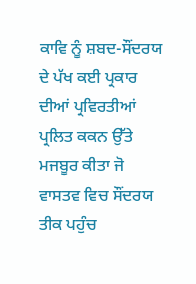ਕਾਵਿ ਨੂੰ ਸ਼ਬਦ-ਸੌਂਦਰਯ ਦੇ ਪੱਖ ਕਈ ਪ੍ਰਕਾਰ ਦੀਆਂ ਪ੍ਰਵਿਰਤੀਆਂ ਪ੍ਰਲਿਤ ਕਕਨ ਉੱਤੇ ਮਜਬੂਰ ਕੀਤਾ ਜੋ ਵਾਸਤਵ ਵਿਚ ਸੌਂਦਰਯ ਤੀਕ ਪਹੁੰਚ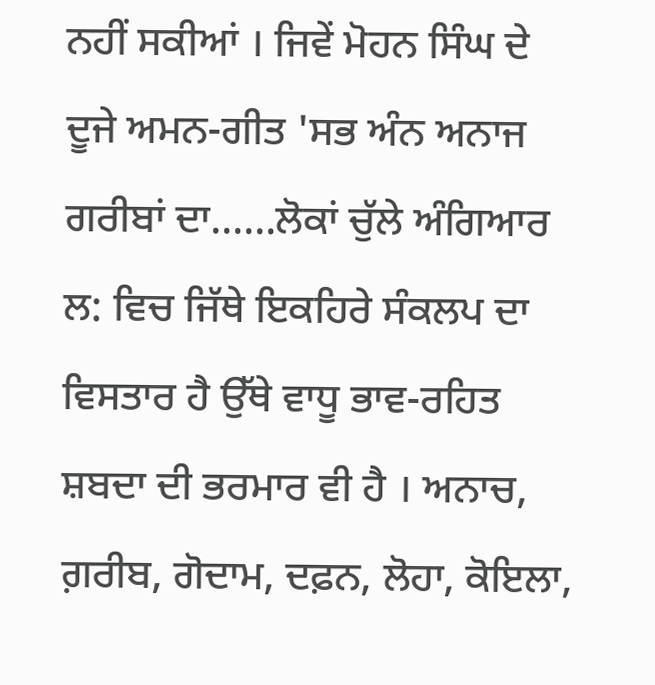ਨਹੀਂ ਸਕੀਆਂ । ਜਿਵੇਂ ਮੋਹਨ ਸਿੰਘ ਦੇ ਦੂਜੇ ਅਮਨ-ਗੀਤ 'ਸਭ ਅੰਨ ਅਨਾਜ ਗਰੀਬਾਂ ਦਾ......ਲੋਕਾਂ ਚੁੱਲੇ ਅੰਗਿਆਰ ਲ: ਵਿਚ ਜਿੱਥੇ ਇਕਹਿਰੇ ਸੰਕਲਪ ਦਾ ਵਿਸਤਾਰ ਹੈ ਉੱਥੇ ਵਾਧੂ ਭਾਵ-ਰਹਿਤ ਸ਼ਬਦਾ ਦੀ ਭਰਮਾਰ ਵੀ ਹੈ । ਅਨਾਚ, ਗ਼ਰੀਬ, ਗੋਦਾਮ, ਦਫ਼ਨ, ਲੋਹਾ, ਕੋਇਲਾ,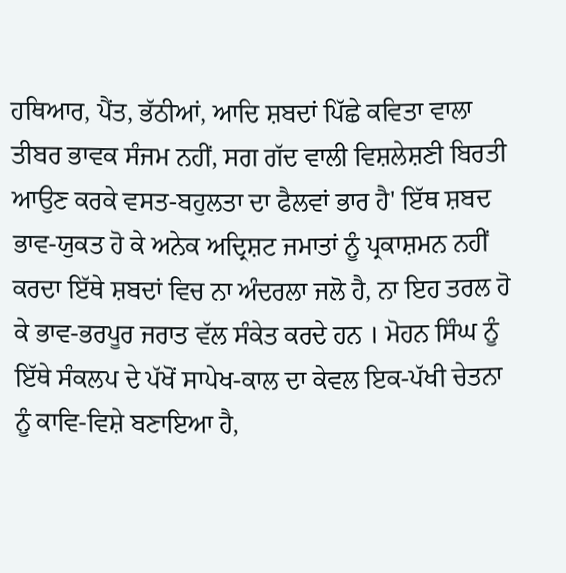ਹਥਿਆਰ, ਪੈਂਤ, ਭੱਠੀਆਂ, ਆਦਿ ਸ਼ਬਦਾਂ ਪਿੱਛੇ ਕਵਿਤਾ ਵਾਲਾ ਤੀਬਰ ਭਾਵਕ ਸੰਜਮ ਨਹੀਂ, ਸਗ ਗੱਦ ਵਾਲੀ ਵਿਸ਼ਲੇਸ਼ਣੀ ਬਿਰਤੀ ਆਉਣ ਕਰਕੇ ਵਸਤ-ਬਹੁਲਤਾ ਦਾ ਫੈਲਵਾਂ ਭਾਰ ਹੈ' ਇੱਥ ਸ਼ਬਦ ਭਾਵ-ਯੁਕਤ ਹੋ ਕੇ ਅਨੇਕ ਅਦ੍ਰਿਸ਼ਟ ਜਮਾਤਾਂ ਨੂੰ ਪ੍ਰਕਾਸ਼ਮਨ ਨਹੀਂ ਕਰਦਾ ਇੱਥੇ ਸ਼ਬਦਾਂ ਵਿਚ ਨਾ ਅੰਦਰਲਾ ਜਲੋ ਹੈ, ਨਾ ਇਹ ਤਰਲ ਹੋ ਕੇ ਭਾਵ-ਭਰਪੂਰ ਜਰਾਤ ਵੱਲ ਸੰਕੇਤ ਕਰਦੇ ਹਨ । ਮੋਹਨ ਸਿੰਘ ਨੂੰ ਇੱਥੇ ਸੰਕਲਪ ਦੇ ਪੱਖੋਂ ਸਾਪੇਖ-ਕਾਲ ਦਾ ਕੇਵਲ ਇਕ-ਪੱਖੀ ਚੇਤਨਾ ਨੂੰ ਕਾਵਿ-ਵਿਸ਼ੇ ਬਣਾਇਆ ਹੈ,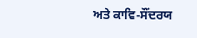ਅਤੇ ਕਾਵਿ-ਸੌਂਦਰਯ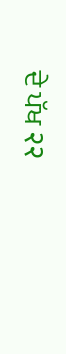ਦੇ ਪੱਖ २२